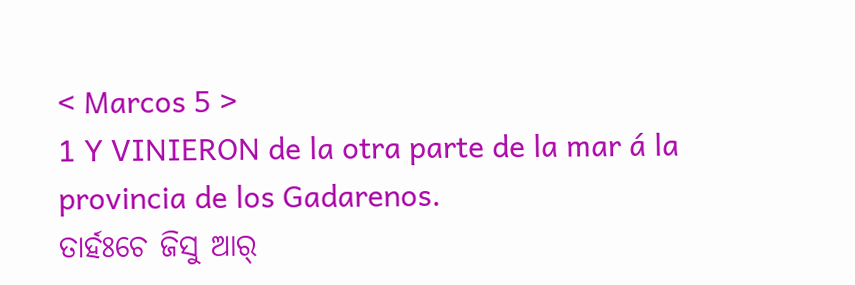< Marcos 5 >
1 Y VINIERON de la otra parte de la mar á la provincia de los Gadarenos.
ତାର୍ହଃଚେ ଜିସୁ ଆର୍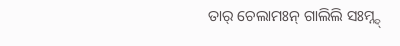ତାର୍ ଚେଲାମଃନ୍ ଗାଲିଲି ସଃମ୍ନ୍ଦ୍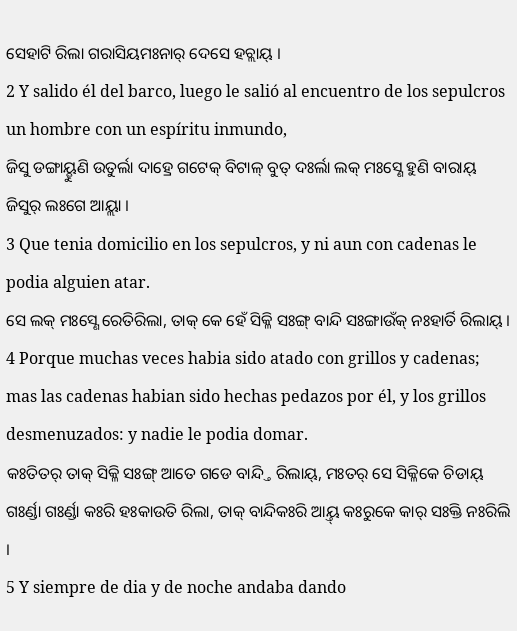ସେହାଟି ରିଲା ଗରାସିୟମଃନାର୍ ଦେସେ ହଚ୍ଲାୟ୍ ।
2 Y salido él del barco, luego le salió al encuentro de los sepulcros un hombre con un espíritu inmundo,
ଜିସୁ ଡଙ୍ଗାୟ୍ହୁଣି ଉତୁର୍ଲା ଦାହ୍ରେ ଗଟେକ୍ ବିଟାଳ୍ ବୁତ୍ ଦଃର୍ଲା ଲକ୍ ମଃସ୍ଣେ ହୁଣି ବାରାୟ୍ ଜିସୁର୍ ଲଃଗେ ଆୟ୍ଲା ।
3 Que tenia domicilio en los sepulcros, y ni aun con cadenas le podia alguien atar.
ସେ ଲକ୍ ମଃସ୍ଣେ ରେତିରିଲା, ତାକ୍ କେ ହେଁ ସିକ୍ଳି ସଃଙ୍ଗ୍ ବାନ୍ଦି ସଃଙ୍ଗାଉଁକ୍ ନଃହାର୍ତି ରିଲାୟ୍ ।
4 Porque muchas veces habia sido atado con grillos y cadenas; mas las cadenas habian sido hechas pedazos por él, y los grillos desmenuzados: y nadie le podia domar.
କଃତିତର୍ ତାକ୍ ସିକ୍ଳି ସଃଙ୍ଗ୍ ଆତେ ଗଡେ ବାନ୍ଦ୍ତି ରିଲାୟ୍, ମଃତର୍ ସେ ସିକ୍ଳିକେ ଚିଡାୟ୍ ଗଃର୍ଣ୍ଡା ଗଃର୍ଣ୍ଡା କଃରି ହଃକାଉତି ରିଲା, ତାକ୍ ବାନ୍ଦିକଃରି ଆୟ୍ତ୍ କଃରୁକେ କାର୍ ସଃକ୍ତି ନଃରିଲି ।
5 Y siempre de dia y de noche andaba dando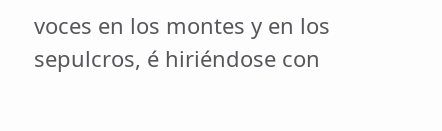voces en los montes y en los sepulcros, é hiriéndose con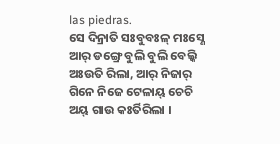las piedras.
ସେ ଦିନ୍ରାତି ସଃବୁବଃଳ୍ ମଃସ୍ଣେ ଆର୍ ଡଙ୍ଗ୍ରେ ବୁଲି ବୁଲି ବେଲ୍କି ଅଃଉତି ରିଲା, ଆର୍ ନିଜାର୍ ଗିନେ ନିଜେ ଟେଳାୟ୍ ଚେଚି ଅୟ୍ ଗାଉ କଃର୍ତିରିଲା ।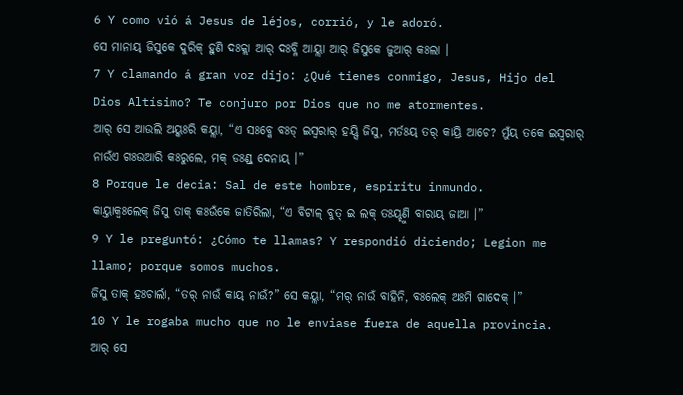6 Y como vió á Jesus de léjos, corrió, y le adoró.
ସେ ମାନାୟ୍ ଜିସୁକେ ଦୁରିକ୍ ହୁଣି ଦଃକ୍ଲା ଆର୍ ଦଃବ୍ଳି ଆୟ୍ଲା ଆର୍ ଜିସୁକେ ଜୁଆର୍ କଃଲା ।
7 Y clamando á gran voz dijo: ¿Qué tienes conmigo, Jesus, Hijo del Dios Altísimo? Te conjuro por Dios que no me atormentes.
ଆର୍ ସେ ଆଉଲି ଅୟ୍କଃରି କୟ୍ଲା, “ଏ ସଃବ୍କେ ବଃଡ୍ ଇସ୍ୱରାର୍ ହୟ୍ସି ଜିସୁ, ମର୍ତଃୟ୍ ତର୍ କାୟ୍ରି ଆଚେ? ମୁଁୟ୍ ତକେ ଇସ୍ୱରାର୍ ନାଉଁଏ ଗଃଉଆରି କଃରୁଲେ, ମକ୍ ଡଃଣ୍ଡ୍ ଦେନାୟ୍ ।”
8 Porque le decia: Sal de este hombre, espíritu inmundo.
କାୟ୍ତାକ୍ବଃଲେକ୍ ଜିସୁ ତାକ୍ କଃଉଁକେ ଜାତିରିଲା, “ଏ ବିଟାଳ୍ ବୁତ୍ ଇ ଲକ୍ ତଃୟ୍ହୁଣି ବାରାୟ୍ ଜାଆ ।”
9 Y le preguntó: ¿Cómo te llamas? Y respondió diciendo; Legion me llamo; porque somos muchos.
ଜିସୁ ତାକ୍ ହଃଚାର୍ଲା, “ତର୍ ନାଉଁ କାୟ୍ ନାଉଁ?” ସେ କୟ୍ଲା, “ମର୍ ନାଉଁ ବାହିନି, ବଃଲେକ୍ ଅଃମି ଗାଦେକ୍ ।”
10 Y le rogaba mucho que no le enviase fuera de aquella provincia.
ଆର୍ ସେ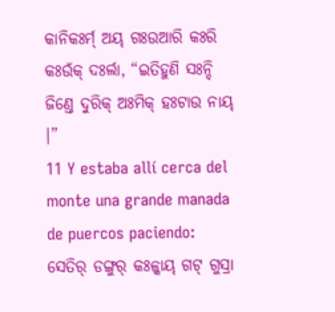କାନିକଃର୍ମ୍ ଅୟ୍ ଗଃଉଆରି କଃରି କଃଉଁକ୍ ଦଃର୍ଲା, “ଇତିହୁଣି ସଃନ୍ଦି ଜିଣ୍ତେ ଦୁରିକ୍ ଅଃମିକ୍ ହଃଟାଉ ନାୟ୍ ।”
11 Y estaba allí cerca del monte una grande manada de puercos paciendo:
ସେତିର୍ ଡଙ୍ଗୁର୍ କଃଳ୍କାୟ୍ ଗଟ୍ ଗୁସ୍ରା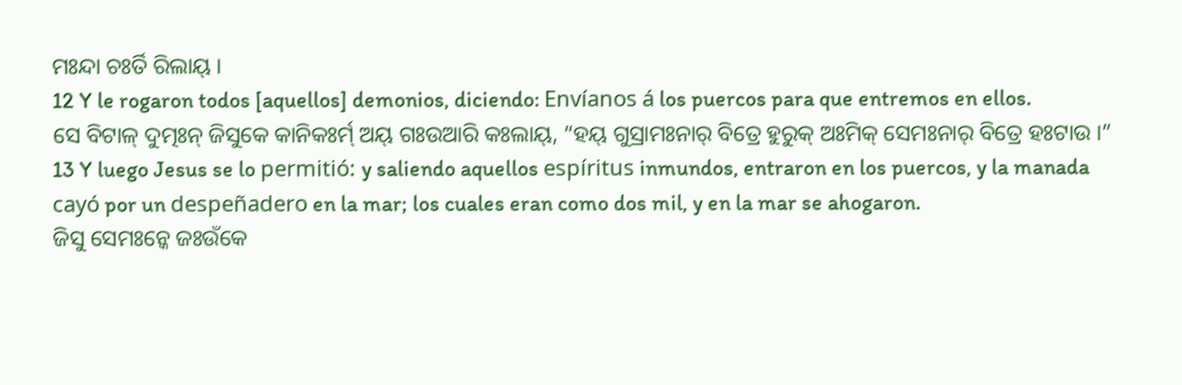ମଃନ୍ଦା ଚଃର୍ତି ରିଲାୟ୍ ।
12 Y le rogaron todos [aquellos] demonios, diciendo: Envíanos á los puercos para que entremos en ellos.
ସେ ବିଟାଳ୍ ଦୁତ୍ମଃନ୍ ଜିସୁକେ କାନିକଃର୍ମ୍ ଅୟ୍ ଗଃଉଆରି କଃଲାୟ୍, “ହୟ୍ ଗୁସ୍ରାମଃନାର୍ ବିତ୍ରେ ହୁରୁକ୍ ଅଃମିକ୍ ସେମଃନାର୍ ବିତ୍ରେ ହଃଟାଉ ।”
13 Y luego Jesus se lo permitió: y saliendo aquellos espíritus inmundos, entraron en los puercos, y la manada cayó por un despeñadero en la mar; los cuales eran como dos mil, y en la mar se ahogaron.
ଜିସୁ ସେମଃନ୍କେ ଜଃଉଁକେ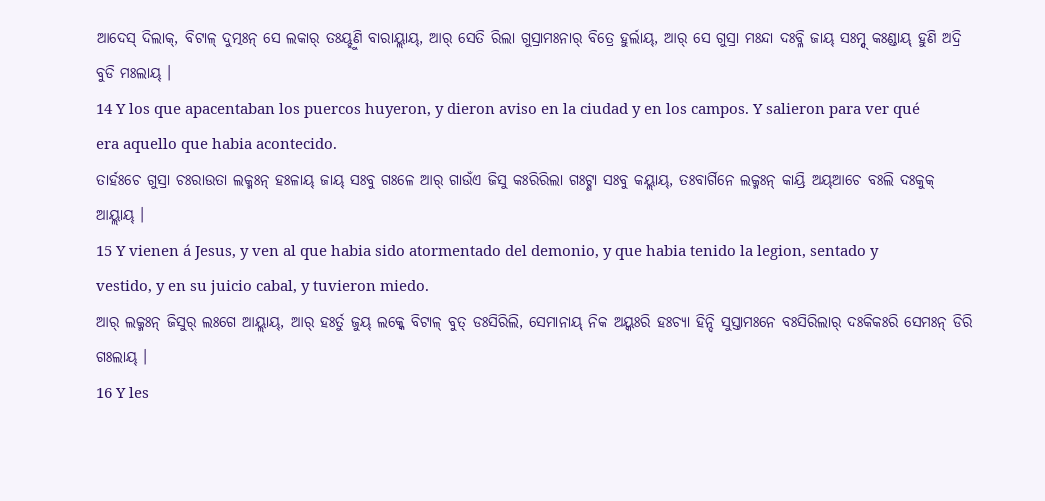ଆଦେସ୍ ଦିଲାକ୍, ବିଟାଳ୍ ଦୁତ୍ମଃନ୍ ସେ ଲକାର୍ ତଃୟ୍ହୁଣି ବାରାୟ୍ଲାୟ୍, ଆର୍ ସେତି ରିଲା ଗୁସ୍ରାମଃନାର୍ ବିତ୍ରେ ହୁର୍ଲାୟ୍, ଆର୍ ସେ ଗୁସ୍ରା ମଃନ୍ଦା ଦଃବ୍ଳି ଜାୟ୍ ସଃମ୍ନ୍ଦ୍ କଃଣ୍ଡାୟ୍ ହୁଣି ଅଦ୍ରି ବୁଡି ମଃଲାୟ୍ ।
14 Y los que apacentaban los puercos huyeron, y dieron aviso en la ciudad y en los campos. Y salieron para ver qué era aquello que habia acontecido.
ତାର୍ହଃଚେ ଗୁସ୍ରା ଚଃରାଉତା ଲକ୍ମଃନ୍ ହଃଳାୟ୍ ଜାୟ୍ ସଃବୁ ଗଃଳେ ଆର୍ ଗାଉଁଏ ଜିସୁ କଃରିରିଲା ଗଃଟ୍ଣା ସଃବୁ କୟ୍ଲାୟ୍, ତଃବାର୍ଗିନେ ଲକ୍ମଃନ୍ କାୟ୍ରି ଅୟ୍ଆଚେ ବଃଲି ଦଃକୁକ୍ ଆୟ୍ଲାୟ୍ ।
15 Y vienen á Jesus, y ven al que habia sido atormentado del demonio, y que habia tenido la legion, sentado y vestido, y en su juicio cabal, y tuvieron miedo.
ଆର୍ ଲକ୍ମଃନ୍ ଜିସୁର୍ ଲଃଗେ ଆୟ୍ଲାୟ୍, ଆର୍ ହଃର୍ତୁ ଜୁୟ୍ ଲକ୍କେ ବିଟାଳ୍ ବୁତ୍ ଡଃସିରିଲି, ସେମାନାୟ୍ ନିକ ଅୟ୍କଃରି ହଃଚ୍ୟା ହିନ୍ଦି ସୁସ୍ତାମଃନେ ବଃସିରିଲାର୍ ଦଃକିକଃରି ସେମଃନ୍ ଡିରି ଗଃଲାୟ୍ ।
16 Y les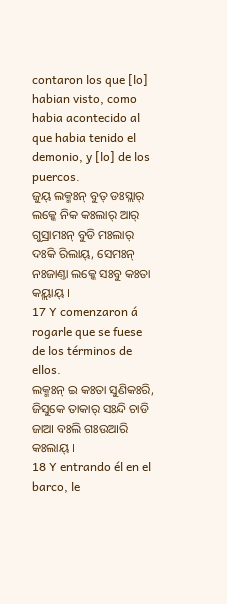contaron los que [lo] habian visto, como habia acontecido al que habia tenido el demonio, y [lo] de los puercos.
ଜୁୟ୍ ଲକ୍ମଃନ୍ ବୁତ୍ ଡଃସ୍ଲାର୍ ଲକ୍କେ ନିକ କଃଲାର୍ ଆର୍ ଗୁସ୍ରାମଃନ୍ ବୁଡି ମଃଲାର୍ ଦଃକି ରିଲାୟ୍, ସେମଃନ୍ ନଃଜାଣ୍ତା ଲକ୍କେ ସଃବୁ କଃତା କୟ୍ଲାୟ୍ ।
17 Y comenzaron á rogarle que se fuese de los términos de ellos.
ଲକ୍ମଃନ୍ ଇ କଃତା ସୁଣିକଃରି, ଜିସୁକେ ତାକାର୍ ସଃନ୍ଦି ଚାଡି ଜାଆ ବଃଲି ଗଃଉଆରି କଃଲାୟ୍ ।
18 Y entrando él en el barco, le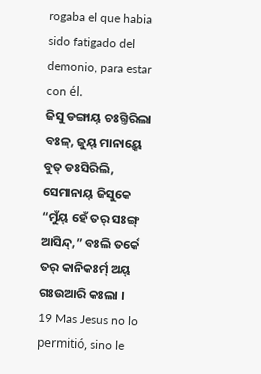rogaba el que habia sido fatigado del demonio, para estar con él.
ଜିସୁ ଡଙ୍ଗାୟ୍ ଚଃଗ୍ତିରିଲା ବଃଳ୍, ଜୁୟ୍ ମାନାୟ୍କେ ବୁତ୍ ଡଃସିରିଲି, ସେମାନାୟ୍ ଜିସୁକେ “ମୁଁୟ୍ ହେଁ ତର୍ ସଃଙ୍ଗ୍ ଆସିନ୍ଦ୍,” ବଃଲି ତର୍କେ ତର୍ କାନିକଃର୍ମ୍ ଅୟ୍ ଗଃଉଆରି କଃଲା ।
19 Mas Jesus no lo permitió, sino le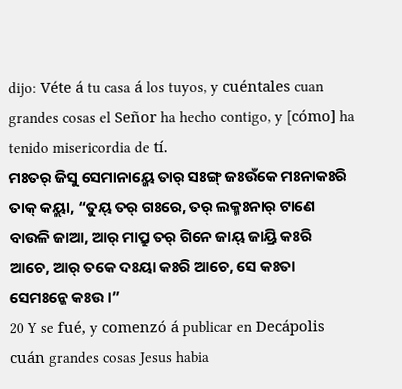dijo: Véte á tu casa á los tuyos, y cuéntales cuan grandes cosas el Señor ha hecho contigo, y [cómo] ha tenido misericordia de tí.
ମଃତର୍ ଜିସୁ ସେମାନାୟ୍କେ ତାର୍ ସଃଙ୍ଗ୍ ଜଃଉଁକେ ମଃନାକଃରି ତାକ୍ କୟ୍ଲା, “ତୁୟ୍ ତର୍ ଗଃରେ, ତର୍ ଲକ୍ମଃନାର୍ ଟାଣେ ବାଉଳି ଜାଆ, ଆର୍ ମାପ୍ରୁ ତର୍ ଗିନେ ଜାୟ୍ ଜାୟ୍ରି କଃରି ଆଚେ, ଆର୍ ତକେ ଦଃୟା କଃରି ଆଚେ, ସେ କଃତା ସେମଃନ୍କେ କଃଉ ।”
20 Y se fué, y comenzó á publicar en Decápolis cuán grandes cosas Jesus habia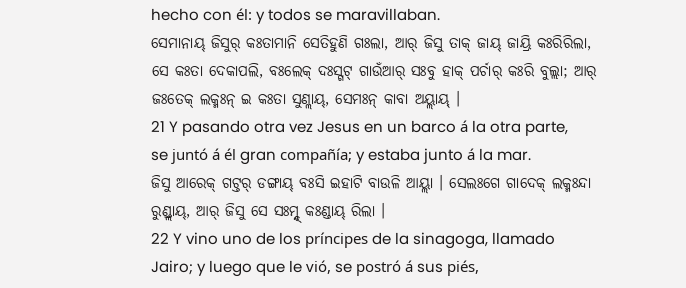hecho con él: y todos se maravillaban.
ସେମାନାୟ୍ ଜିସୁର୍ କଃତାମାନି ସେତିହୁଣି ଗଃଲା, ଆର୍ ଜିସୁ ତାକ୍ ଜାୟ୍ ଜାୟ୍ରି କଃରିରିଲା, ସେ କଃତା ଦେକାପଲି, ବଃଲେକ୍ ଦଃସ୍ଗଟ୍ ଗାଉଁଆର୍ ସଃବୁ ହାକ୍ ପର୍ଚାର୍ କଃରି ବୁଲ୍ଲା; ଆର୍ ଜଃତେକ୍ ଲକ୍ମଃନ୍ ଇ କଃତା ସୁଣ୍ଲାୟ୍, ସେମଃନ୍ କାବା ଅୟ୍ଲାୟ୍ ।
21 Y pasando otra vez Jesus en un barco á la otra parte, se juntó á él gran compañía; y estaba junto á la mar.
ଜିସୁ ଆରେକ୍ ଗଟ୍ତର୍ ଡଙ୍ଗାୟ୍ ବଃସି ଇହାଟି ବାଉଳି ଆୟ୍ଲା । ସେଲଃଗେ ଗାଦେକ୍ ଲକ୍ମଃନ୍ଦା ରୁଣ୍ଡ୍ଲାୟ୍, ଆର୍ ଜିସୁ ସେ ସଃମ୍ନ୍ଦ୍ କଃଣ୍ଡାୟ୍ ରିଲା ।
22 Y vino uno de los príncipes de la sinagoga, llamado Jairo; y luego que le vió, se postró á sus piés,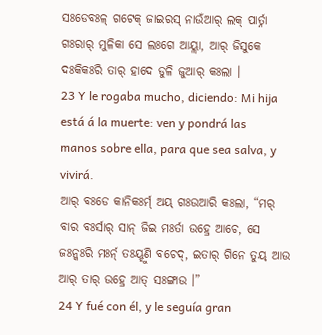ସଃଡେବଃଳ୍ ଗଟେକ୍ ଜାଇରସ୍ ନାଉଁଆର୍ ଲକ୍ ପାର୍ତ୍ନା ଗଃରାର୍ ମୁଳିକା ସେ ଲଃଗେ ଆୟ୍ଲା, ଆର୍ ଜିସୁକେ ଦଃକିକଃରି ତାର୍ ହାଦେ ଡୁଳି ଜୁଆର୍ କଃଲା ।
23 Y le rogaba mucho, diciendo: Mi hija está á la muerte: ven y pondrá las manos sobre ella, para que sea salva, y vivirá.
ଆର୍ ବଃଡେ କାନିକଃର୍ମ୍ ଅୟ୍ ଗଃଉଆରି କଃଲା, “ମର୍ ବାର ବଃର୍ସାର୍ ସାନ୍ ଜିଇ ମଃର୍ତା ଉହ୍ରେ ଆଚେ, ସେ ଜଃନ୍କଃରି ମଃର୍ନ୍ ତଃୟ୍ହୁଣି ବଚେଦ୍, ଇତାର୍ ଗିନେ ତୁୟ୍ ଆଉ ଆର୍ ତାର୍ ଉହ୍ରେ ଆତ୍ ସଃଙ୍ଗାଉ ।”
24 Y fué con él, y le seguía gran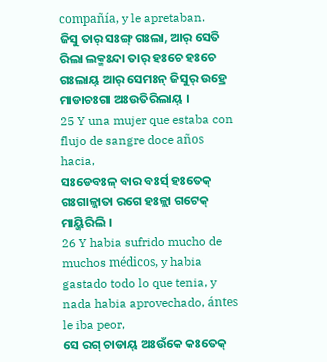compañía, y le apretaban.
ଜିସୁ ତାର୍ ସଃଙ୍ଗ୍ ଗଃଲା, ଆର୍ ସେତି ରିଲା ଲକ୍ମଃନ୍ଦା ତାର୍ ହଃଚେ ହଃଚେ ଗଃଲାୟ୍ ଆର୍ ସେମଃନ୍ ଜିସୁର୍ ଉହ୍ରେ ମାଡାଚଃଗା ଅଃଉତିରିଲାୟ୍ ।
25 Y una mujer que estaba con flujo de sangre doce años hacia,
ସଃଡେବଃଳ୍ ବାର ବଃର୍ସ୍ ହଃତେକ୍ ଗଃଗାଳ୍ଜାତା ରଗେ ହଃଳ୍ଲା ଗଟେକ୍ ମାୟ୍ଜିରିଲି ।
26 Y habia sufrido mucho de muchos médicos, y habia gastado todo lo que tenia, y nada habia aprovechado, ántes le iba peor,
ସେ ରଗ୍ ଚାଡାୟ୍ ଅଃଉଁକେ କଃତେକ୍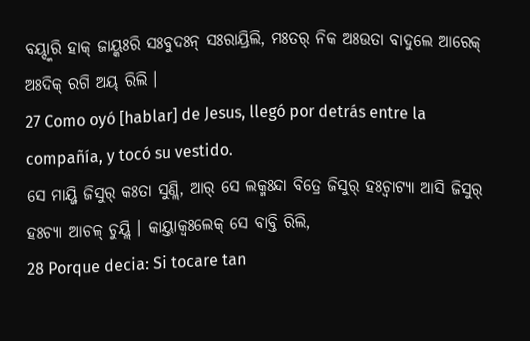ବୟ୍ଦ୍କାରି ହାକ୍ ଜାୟ୍କଃରି ସଃବୁଦଃନ୍ ସଃରାୟ୍ରିଲି, ମଃତର୍ ନିକ ଅଃଉତା ବାଦୁଲେ ଆରେକ୍ ଅଃଦିକ୍ ରଗି ଅୟ୍ ରିଲି ।
27 Como oyó [hablar] de Jesus, llegó por detrás entre la compañía, y tocó su vestido.
ସେ ମାୟ୍ଜି ଜିସୁର୍ କଃତା ସୁଣ୍ଲି, ଆର୍ ସେ ଲକ୍ମଃନ୍ଦା ବିତ୍ରେ ଜିସୁର୍ ହଃଚ୍ବାଟ୍ୟା ଆସି ଜିସୁର୍ ହଃଚ୍ୟା ଆଚଳ୍ ଚୁୟ୍ଲି । କାୟ୍ତାକ୍ବଃଲେକ୍ ସେ ବାବ୍ତି ରିଲି,
28 Porque decia: Si tocare tan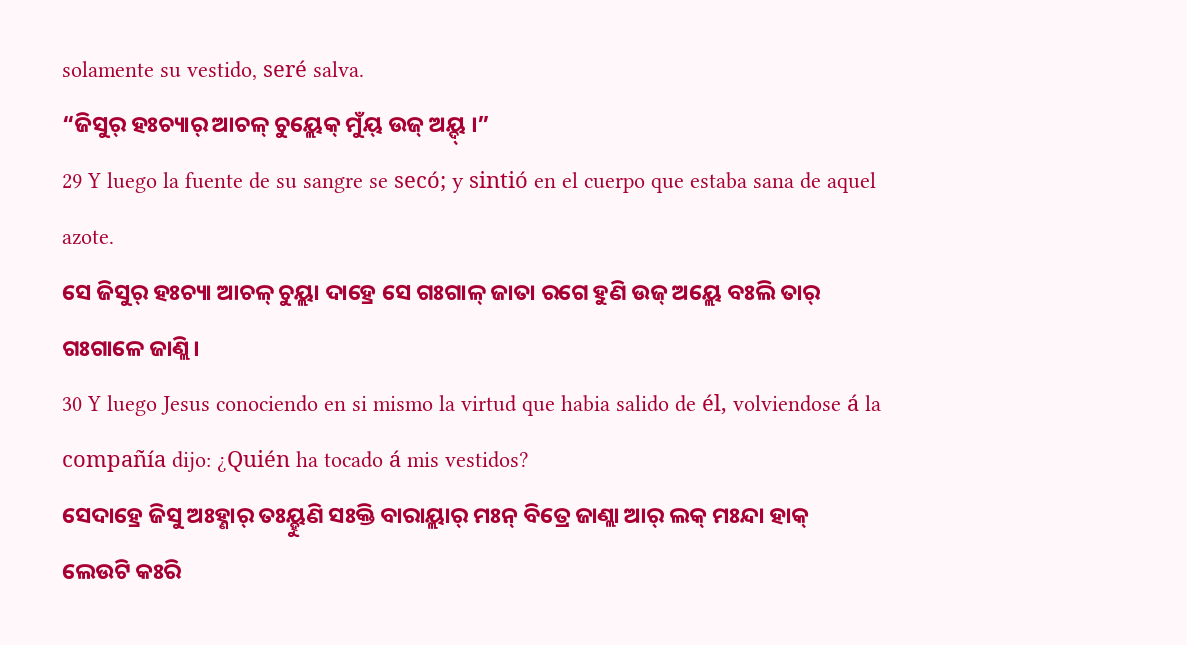solamente su vestido, seré salva.
“ଜିସୁର୍ ହଃଚ୍ୟାର୍ ଆଚଳ୍ ଚୁୟ୍ଲେକ୍ ମୁଁୟ୍ ଉଜ୍ ଅୟ୍ଦ୍ ।”
29 Y luego la fuente de su sangre se secó; y sintió en el cuerpo que estaba sana de aquel azote.
ସେ ଜିସୁର୍ ହଃଚ୍ୟା ଆଚଳ୍ ଚୁୟ୍ଲା ଦାହ୍ରେ ସେ ଗଃଗାଳ୍ ଜାତା ରଗେ ହୁଣି ଉଜ୍ ଅୟ୍ଲେ ବଃଲି ତାର୍ ଗଃଗାଳେ ଜାଣ୍ଲି ।
30 Y luego Jesus conociendo en si mismo la virtud que habia salido de él, volviendose á la compañía dijo: ¿Quién ha tocado á mis vestidos?
ସେଦାହ୍ରେ ଜିସୁ ଅଃହ୍ଣାର୍ ତଃୟ୍ହୁଣି ସଃକ୍ତି ବାରାୟ୍ଲାର୍ ମଃନ୍ ବିତ୍ରେ ଜାଣ୍ଲା ଆର୍ ଲକ୍ ମଃନ୍ଦା ହାକ୍ ଲେଉଟି କଃରି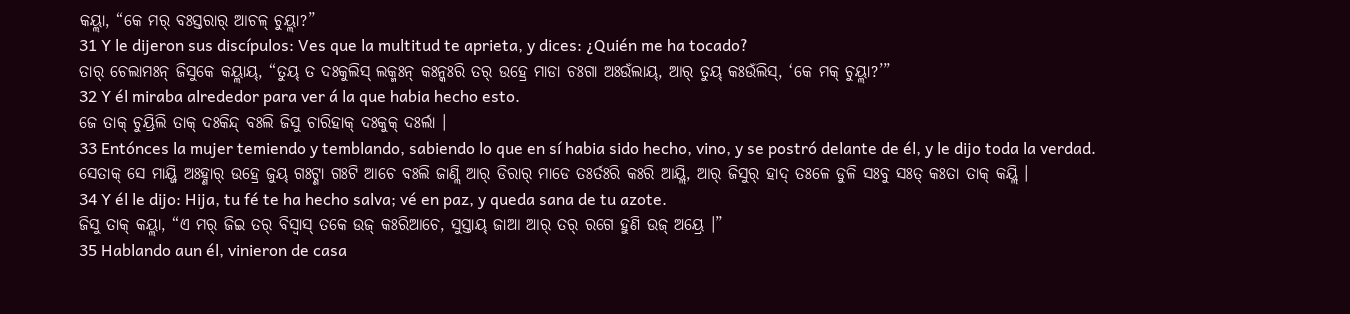କୟ୍ଲା, “କେ ମର୍ ବଃସ୍ତରାର୍ ଆଚଳ୍ ଚୁୟ୍ଲା?”
31 Y le dijeron sus discípulos: Ves que la multitud te aprieta, y dices: ¿Quién me ha tocado?
ତାର୍ ଚେଲାମଃନ୍ ଜିସୁକେ କୟ୍ଲାୟ୍, “ତୁୟ୍ ତ ଦଃକୁଲିସ୍ ଲକ୍ମଃନ୍ କଃନ୍କଃରି ତର୍ ଉହ୍ରେ ମାଡା ଚଃଗା ଅଃଉଁଲାୟ୍, ଆର୍ ତୁୟ୍ କଃଉଁଲିସ୍, ‘କେ ମକ୍ ଚୁୟ୍ଲା?’”
32 Y él miraba alrededor para ver á la que habia hecho esto.
ଜେ ତାକ୍ ଚୁୟ୍ରିଲି ତାକ୍ ଦଃକିନ୍ଦ୍ ବଃଲି ଜିସୁ ଚାରିହାକ୍ ଦଃକୁକ୍ ଦଃର୍ଲା ।
33 Entónces la mujer temiendo y temblando, sabiendo lo que en sí habia sido hecho, vino, y se postró delante de él, y le dijo toda la verdad.
ସେତାକ୍ ସେ ମାୟ୍ଜି ଅଃହ୍ଣାର୍ ଉହ୍ରେ ଜୁୟ୍ ଗଃଟ୍ଣା ଗଃଟି ଆଚେ ବଃଲି ଜାଣ୍ଲି ଆର୍ ଡିରାର୍ ମାଡେ ତଃର୍ତଃରି କଃରି ଆୟ୍ଲି, ଆର୍ ଜିସୁର୍ ହାଦ୍ ତଃଳେ ଡୁଳି ସଃବୁ ସଃତ୍ କଃତା ତାକ୍ କୟ୍ଲି ।
34 Y él le dijo: Hija, tu fé te ha hecho salva; vé en paz, y queda sana de tu azote.
ଜିସୁ ତାକ୍ କୟ୍ଲା, “ଏ ମର୍ ଜିଇ ତର୍ ବିସ୍ୱାସ୍ ତକେ ଉଜ୍ କଃରିଆଚେ, ସୁସ୍ତାୟ୍ ଜାଆ ଆର୍ ତର୍ ରଗେ ହୁଣି ଉଜ୍ ଅୟ୍ରେ ।”
35 Hablando aun él, vinieron de casa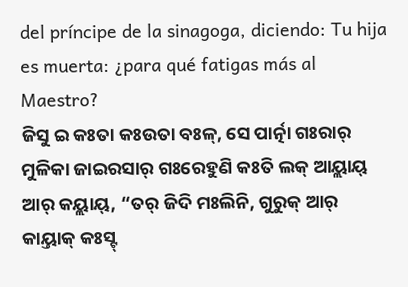del príncipe de la sinagoga, diciendo: Tu hija es muerta: ¿para qué fatigas más al Maestro?
ଜିସୁ ଇ କଃତା କଃଉତା ବଃଳ୍, ସେ ପାର୍ତ୍ନା ଗଃରାର୍ ମୁଳିକା ଜାଇରସାର୍ ଗଃରେହୁଣି କଃତି ଲକ୍ ଆୟ୍ଲାୟ୍ ଆର୍ କୟ୍ଲାୟ୍, “ତର୍ ଜିଦି ମଃଲିନି, ଗୁରୁକ୍ ଆର୍ କାୟ୍ତାକ୍ କଃସ୍ଟ୍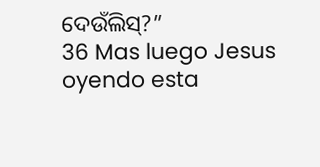ଦେଉଁଲିସ୍?”
36 Mas luego Jesus oyendo esta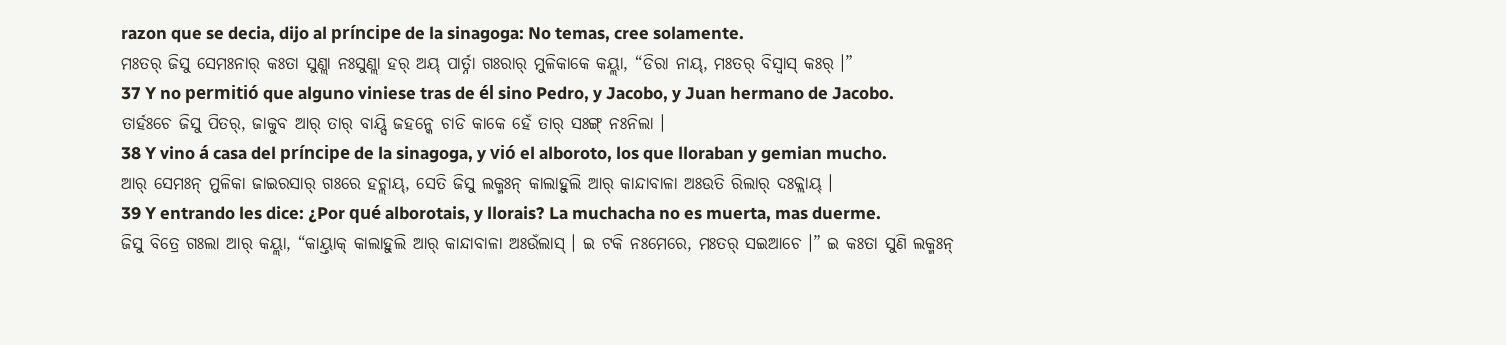razon que se decia, dijo al príncipe de la sinagoga: No temas, cree solamente.
ମଃତର୍ ଜିସୁ ସେମଃନାର୍ କଃତା ସୁଣ୍ଲା ନଃସୁଣ୍ଲା ହର୍ ଅୟ୍ ପାର୍ତ୍ନା ଗଃରାର୍ ମୁଳିକାକେ କୟ୍ଲା, “ଡିରା ନାୟ୍, ମଃତର୍ ବିସ୍ୱାସ୍ କଃର୍ ।”
37 Y no permitió que alguno viniese tras de él sino Pedro, y Jacobo, y Juan hermano de Jacobo.
ତାର୍ହଃଚେ ଜିସୁ ପିତର୍, ଜାକୁବ ଆର୍ ତାର୍ ବାୟ୍ସି ଜହନ୍କେ ଚାଡି କାକେ ହେଁ ତାର୍ ସଃଙ୍ଗ୍ ନଃନିଲା ।
38 Y vino á casa del príncipe de la sinagoga, y vió el alboroto, los que lloraban y gemian mucho.
ଆର୍ ସେମଃନ୍ ମୁଳିକା ଜାଇରସାର୍ ଗଃରେ ହଚ୍ଲାୟ୍, ସେତି ଜିସୁ ଲକ୍ମଃନ୍ କାଲାହୁଲି ଆର୍ କାନ୍ଦାବାଳା ଅଃଉତି ରିଲାର୍ ଦଃକ୍ଲାୟ୍ ।
39 Y entrando les dice: ¿Por qué alborotais, y llorais? La muchacha no es muerta, mas duerme.
ଜିସୁ ବିତ୍ରେ ଗଃଲା ଆର୍ କୟ୍ଲା, “କାୟ୍ତାକ୍ କାଲାହୁଲି ଆର୍ କାନ୍ଦାବାଳା ଅଃଉଁଲାସ୍ । ଇ ଟକି ନଃମେରେ, ମଃତର୍ ସଇଆଚେ ।” ଇ କଃତା ସୁଣି ଲକ୍ମଃନ୍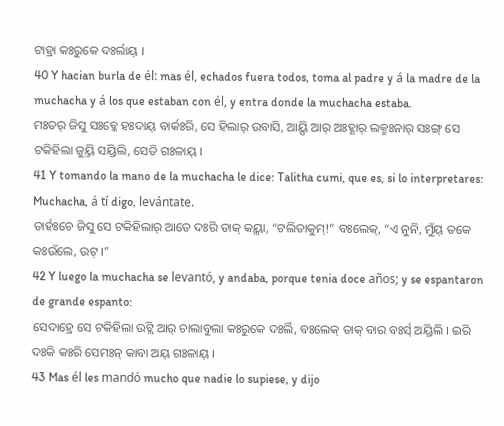ଟାହ୍ରା କଃରୁକେ ଦଃର୍ଲାୟ୍ ।
40 Y hacian burla de él: mas él, echados fuera todos, toma al padre y á la madre de la muchacha y á los que estaban con él, y entra donde la muchacha estaba.
ମଃତର୍ ଜିସୁ ସଃବ୍କେ ହଃଦାୟ୍ ବାର୍କଃରି, ସେ ହିଲାର୍ ଉବାସି, ଆୟ୍ସି ଆର୍ ଅଃହ୍ଣାର୍ ଲକ୍ମଃନାର୍ ସଃଙ୍ଗ୍ ସେ ଟକିହିଲା ଜୁୟ୍ତି ସୟ୍ରିଲି, ସେତି ଗଃଳାୟ୍ ।
41 Y tomando la mano de la muchacha le dice: Talitha cumi, que es, si lo interpretares: Muchacha, á tí digo, levántate.
ତାର୍ହଃଚେ ଜିସୁ ସେ ଟକିହିଲାର୍ ଆତେ ଦଃରି ତାକ୍ କୟ୍ଲା, “ଟଲିତାକୁମ୍!” ବଃଲେକ୍, “ଏ ନୁନି, ମୁଁୟ୍ ତକେ କଃଉଁଲେ, ଉଟ୍ ।”
42 Y luego la muchacha se levantó, y andaba, porque tenia doce años; y se espantaron de grande espanto:
ସେଦାହ୍ରେ ସେ ଟକିହିଲା ଉଟ୍ଲି ଆର୍ ଚାଲାବୁଲା କଃରୁକେ ଦଃର୍ଲି, ବଃଲେକ୍ ତାକ୍ ବାର ବଃର୍ସ୍ ଅୟ୍ରିଲି । ଇରି ଦଃକି କଃରି ସେମଃନ୍ କାବା ଅୟ୍ ଗଃଳାୟ୍ ।
43 Mas él les mandó mucho que nadie lo supiese, y dijo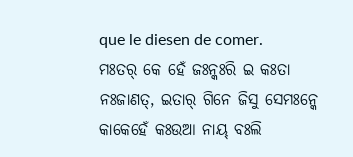que le diesen de comer.
ମଃତର୍ କେ ହେଁ ଜଃନ୍କଃରି ଇ କଃତା ନଃଜାଣତ୍, ଇତାର୍ ଗିନେ ଜିସୁ ସେମଃନ୍କେ କାକେହେଁ କଃଉଆ ନାୟ୍ ବଃଲି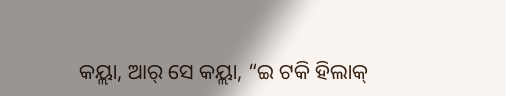କୟ୍ଲା, ଆର୍ ସେ କୟ୍ଲା, “ଇ ଟକି ହିଲାକ୍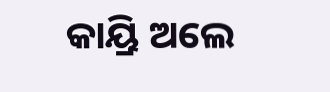କାୟ୍ରି ଅଲେ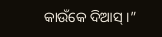କାଉଁକେ ଦିଆସ୍ ।”